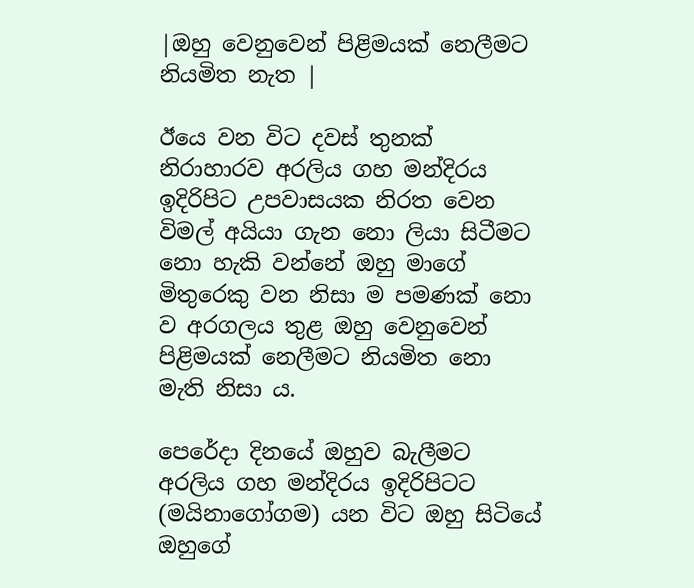|ඔහු වෙනුවෙන් පිළිමයක් නෙලීමට නියමිත නැත |

ඊයෙ වන විට දවස් තුනක් නිරාහාරව අරලිය ගහ මන්දිරය ඉදිරිපිට උපවාසයක නිරත වෙන විමල් අයියා ගැන නො ලියා සිටීමට නො හැකි වන්නේ ඔහු මාගේ මිතුරෙකු වන නිසා ම පමණක් නො ව අරගලය තුළ ඔහු වෙනුවෙන් පිළිමයක් නෙලීමට නියමිත නො මැති නිසා ය.

පෙරේදා දිනයේ ඔහුව බැලීමට අරලිය ගහ මන්දිරය ඉදිරිපිටට (මයිනාගෝගම) යන විට ඔහු සිටියේ ඔහුගේ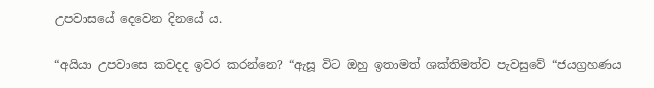උපවාසයේ දෙවෙන දිනයේ ය.

“අයියා උපවාසෙ කවදද ඉවර කරන්නෙ? “ඇසූ විට ඔහු ඉතාමත් ශක්තිමත්ව පැවසුවේ “ජයග්‍රහණය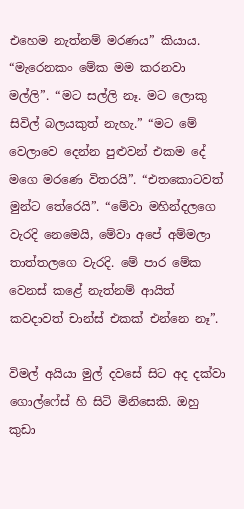එහෙම නැත්නම් මරණය” කියාය. “මැරෙනකං මේක මම කරනවා මල්ලි”. “මට සල්ලි නෑ. මට ලොකු සිවිල් බලයකුත් නැහැ.” “මට මේ වෙලාවෙ දෙන්න පුළුවන් එකම දේ මගෙ මරණෙ විතරයි”. “එතකොටවත් මුන්ට තේරෙයි”. “මේවා මහින්දලගෙ වැරදි නෙමෙයි, මේවා අපේ අම්මලා තාත්තලගෙ වැරදි. මේ පාර මේක වෙනස් කළේ නැත්නම් ආයිත් කවදාවත් චාන්ස් එකක් එන්නෙ නෑ”.

විමල් අයියා මුල් දවසේ සිට අද දක්වා ගොල්ෆේස් හි සිටි මිනිසෙකි. ඔහු කුඩා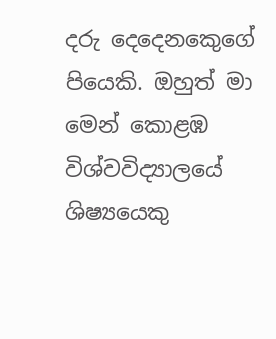දරු දෙදෙනකෙුගේ පියෙකි. ඔහුත් මා මෙන් කොළඹ විශ්වවිද්‍යාලයේ ශිෂ්‍යයෙකු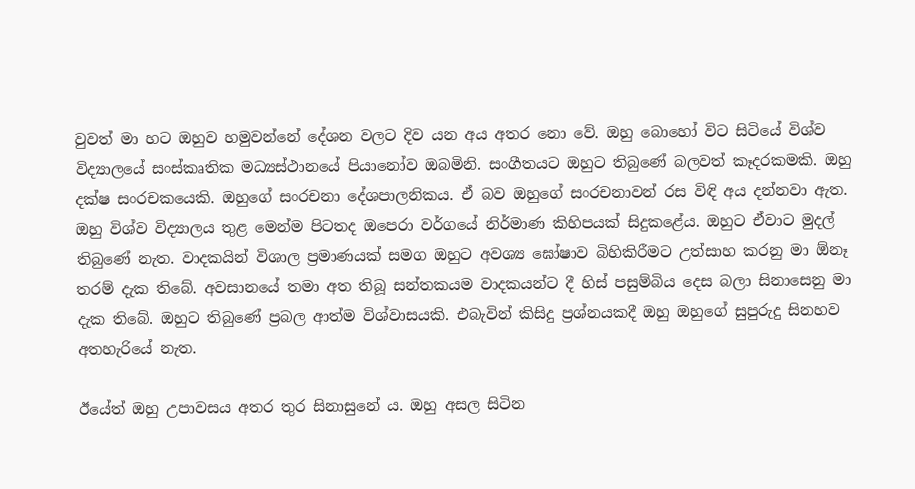වුවත් මා හට ඔහුව හමුවන්නේ දේශන වලට දිව යන අය අතර නො වේ. ඔහු බොහෝ විට සිටියේ විශ්ව විද්‍යාලයේ සංස්කෘතික මධ්‍යස්ථානයේ පියානෝව ඔබමිනි. සංගීතයට ඔහුට තිබුණේ බලවත් කෑදරකමකි. ඔහු දක්ෂ සංරචකයෙකි. ඔහුගේ සංරචනා දේශපාලනිකය. ඒ බව ඔහුගේ සංරචනාවන් රස විඳි අය දන්නවා ඇත. ඔහු විශ්ව විද්‍යාලය තුළ මෙන්ම පිටතද ඔපෙරා වර්ගයේ නිර්මාණ කිහිපයක් සිදුකළේය. ඔහුට ඒවාට මුදල් තිබුණේ නැත. වාදකයින් විශාල ප්‍රමාණයක් සමග ඔහුට අවශ්‍ය ඝෝෂාව බිහිකිරීමට උත්සාහ කරනු මා ඕනෑ තරම් දැක තිබේ. අවසානයේ තමා අත තිබූ සන්තකයම වාදකයන්ට දී හිස් පසුම්බිය දෙස බලා සිනාසෙනු මා දැක තිබේ. ඔහුට තිබුණේ ප්‍රබල ආත්ම විශ්වාසයකි. එබැවින් කිසිදු ප්‍රශ්නයකදී ඔහු ඔහුගේ සුපුරුදු සිනහව අතහැරියේ නැත.

ඊයේත් ඔහු උපාවසය අතර තුර සිනාසුනේ ය. ඔහු අසල සිටින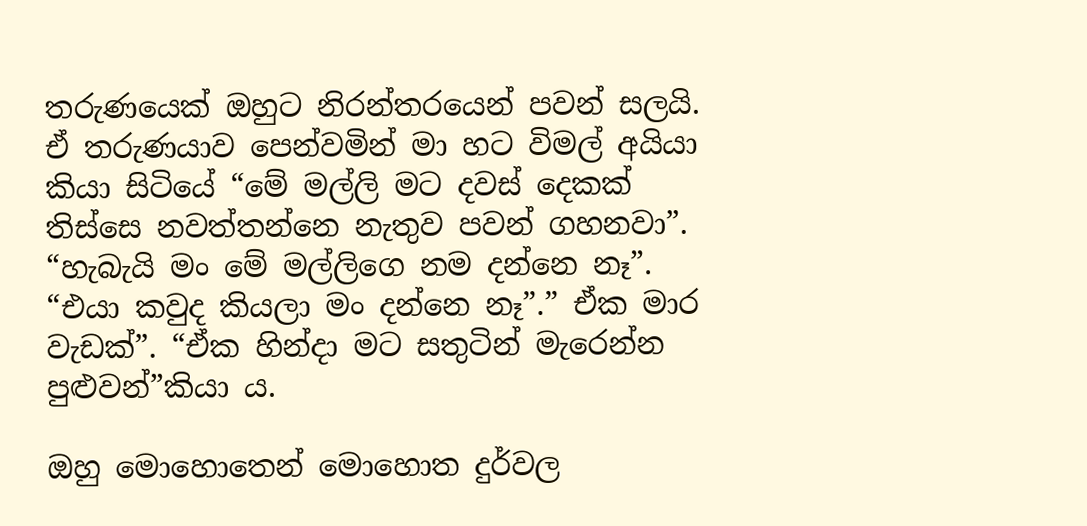තරුණයෙක් ඔහුට නිරන්තරයෙන් පවන් සලයි. ඒ තරුණයාව පෙන්වමින් මා හට විමල් අයියා කියා සිටියේ “මේ මල්ලි මට දවස් දෙකක් තිස්සෙ නවත්තන්නෙ නැතුව පවන් ගහනවා”. “හැබැයි මං මේ මල්ලිගෙ නම දන්නෙ නෑ”. “එයා කවුද කියලා මං දන්නෙ නෑ”.” ඒක මාර වැඩක්”. “ඒක හින්දා මට සතුටින් මැරෙන්න පුළුවන්”කියා ය.

ඔහු මොහොතෙන් මොහොත දුර්වල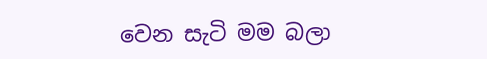වෙන සැටි මම බලා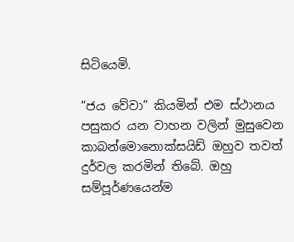සිටියෙමි.

“ජය වේවා” කියමින් එම ස්ථානය පසුකර යන වාහන වලින් මුසුවෙන කාබන්මොනොක්සයිඩ් ඔහුව තවත් දුර්වල කරමින් තිබේ. ඔහු සම්පූර්ණයෙන්ම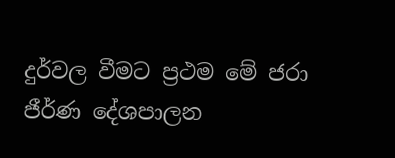දුර්වල වීමට ප්‍රථම මේ ජරා ජීර්ණ දේශපාලන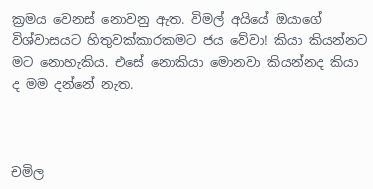ක්‍රමය වෙනස් නොවනු ඇත. විමල් අයියේ ඔයාගේ විශ්වාසයට හිතුවක්කාරකමට ජය වේවා! කියා කියන්නට මට නොහැකිය. එසේ නොකියා මොනවා කියන්නද කියා ද මම දන්නේ නැත.



චමිල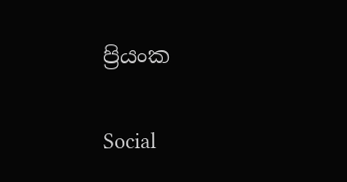ප්‍රියංක

Social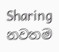Sharing
නවතම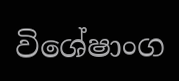විශේෂාංග